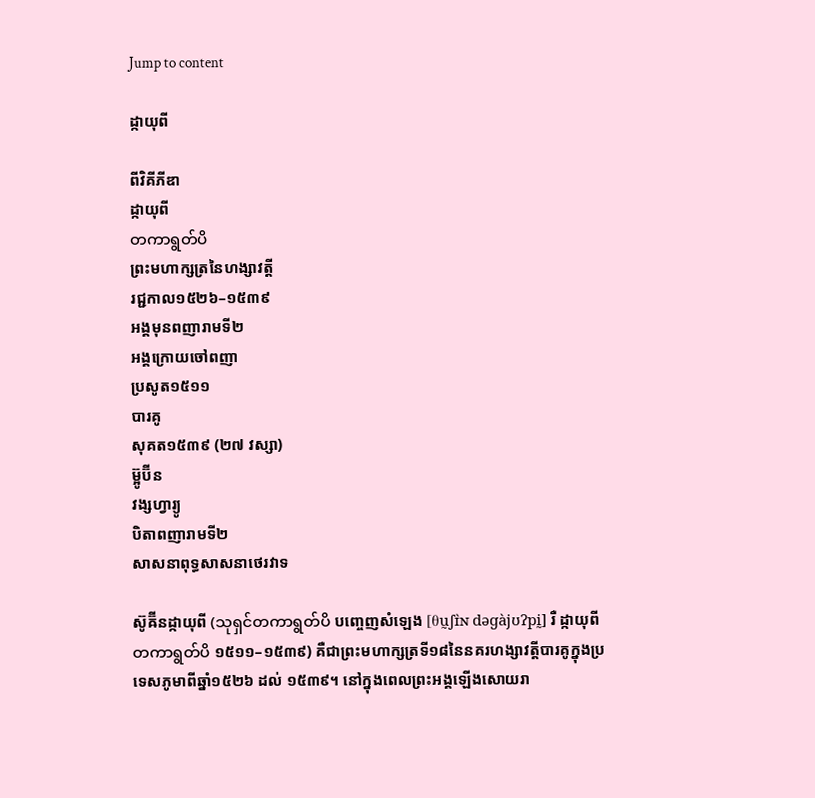Jump to content

ដ្កាយុពី

ពីវិគីភីឌា
ដ្កាយុពី
တကာရွတ်ပိ
ព្រះមហាក្សត្រនៃហង្សាវត្តី
រជ្ជកាល១៥២៦–១៥៣៩
អង្គមុនពញារាមទី២
អង្គក្រោយចៅពញា
ប្រសូត១៥១១
បារគូ
សុគត១៥៣៩ (២៧ វស្សា)
ម៊្អូប៊ីន
វង្សហ្វារ្យូ
បិតាពញារាមទី២
សាសនាពុទ្ធសាសនាថេរវាទ

ស៊ូឝ៊ីនដ្កាយុពី (သုရှင်တကာရွတ်ပိ បញ្ចេញសំឡេង [θṵʃɪ̀ɴ dəɡàjʊʔpḭ] រឺ ដ្កាយុពី တကာရွတ်ပိ ១៥១១–១៥៣៩) គឺជាព្រះមហាក្សត្រទី១៨នៃនគរហង្សាវត្តីបារគូក្នុងប្រទេសភូមាពីឆ្នាំ១៥២៦ ដល់ ១៥៣៩។ នៅក្នុងពេលព្រះអង្គឡើងសោយរា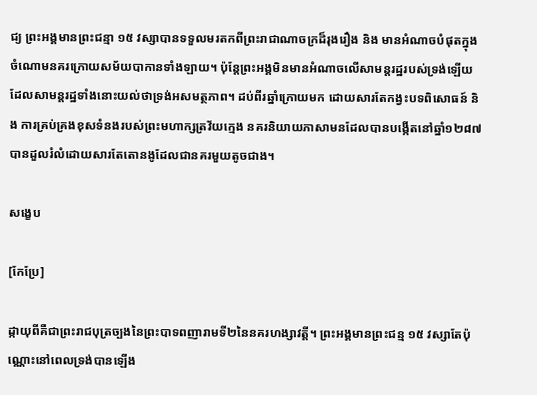ជ្យ ព្រះអង្គមានព្រះជន្មា ១៥ វស្សាបានទទួលមរតកពីព្រះរាជាណាចក្រដ៏រុងរឿង និង មានអំណាចបំផុតក្នុងចំណោមនគរក្រោយសម័យបាកានទាំងឡាយ។ ប៉ុន្តែព្រះអង្គមិនមានអំណាចលើសាមន្តរដ្ឋរបស់ទ្រង់ឡើយ ដែលសាមន្តរដ្ឋទាំងនោះយល់ថាទ្រង់អសមត្ថភាព។ ដប់ពីរឆ្នាំក្រោយមក ដោយសារតែកង្វះបទពិសោធន៍ និង ការគ្រប់គ្រងខុសទំនងរបស់ព្រះមហាក្សត្រវ័យក្មេង នគរនិយាយភាសាមនដែលបានបង្កើតនៅឆ្នាំ១២៨៧ បានដួលរំលំដោយសារតែតោនងូដែលជានគរមួយតូចជាង។

សង្ខេប

[កែប្រែ]

ដ្កាយុពីគឺជាព្រះរាជបុត្រច្បងនៃព្រះបាទពញារាមទី២នៃនគរហង្សាវត្តី។ ព្រះអង្គមានព្រះជន្ម ១៥ វស្សាតែប៉ុណ្ណោះនៅពេលទ្រង់បានឡើង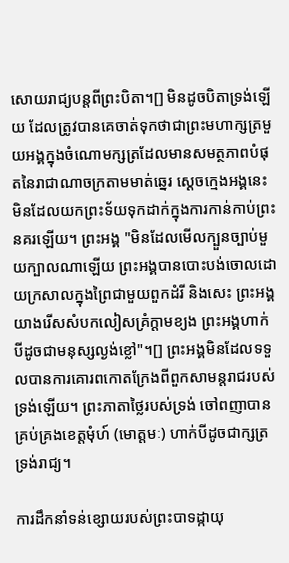សោយរាជ្យបន្តពីព្រះបិតា។[] មិនដូចបិតាទ្រង់ឡើយ ដែលត្រូវបានគេចាត់ទុកថាជាព្រះមហាក្សត្រមួយអង្គក្នុងចំណោមក្សត្រដែលមានសមត្ថភាពបំផុតនៃរាជាណាចក្រតាមមាត់ឆ្នេរ ស្ដេចក្មេងអង្គនេះមិនដែលយកព្រះទ័យទុកដាក់ក្នុងការកាន់កាប់ព្រះនគរឡើយ។ ព្រះអង្គ "មិនដែលមើលក្បួនច្បាប់មួយក្បាលណាឡើយ ព្រះអង្គបានបោះបង់ចោលដោយក្រសាលក្នុងព្រៃជាមួយពួកដំរី និងសេះ ព្រះអង្គយាងរើសសំបកលៀសគ្រំក្ដាមខ្យង ព្រះអង្គហាក់បីដូចជាមនុស្សល្ងង់ខ្លៅ"។[] ព្រះអង្គមិនដែលទទួលបានការគោរពកោតក្រែងពីពួកសាមន្តរាជរបស់ទ្រង់ឡើយ។ ព្រះភាតាថ្លៃរបស់ទ្រង់ ចៅពញាបានគ្រប់គ្រងខេត្តមុំហ៍ (មោត្តមៈ) ហាក់បីដូចជាក្សត្រទ្រង់រាជ្យ។

ការដឹកនាំទន់ខ្សោយរបស់ព្រះបាទដ្កាយុ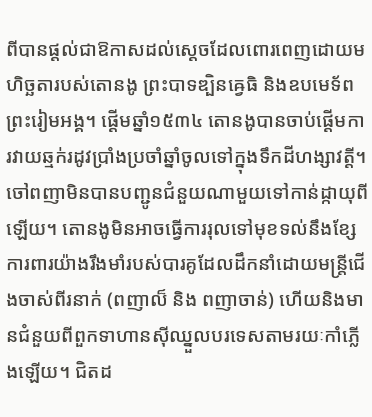ពីបានផ្ដល់ជាឱកាសដល់ស្ដេចដែលពោរពេញដោយមហិច្ឆតារបស់តោនងូ ព្រះបាទឌ្បិនឝ្វេធិ និងឧបមេទ័ពព្រះរៀមអង្គ។ ផ្ដើមឆ្នាំ១៥៣៤ តោនងូបានចាប់ផ្ដើមការវាយឆ្មក់រដូវប្រាំងប្រចាំឆ្នាំចូលទៅក្នុងទឹកដីហង្សាវត្តី។ ចៅពញាមិនបានបញ្ជូនជំនួយណាមួយទៅកាន់ដ្កាយុពីឡើយ។ តោនងូមិនអាចធ្វើការរុលទៅមុខទល់នឹងខ្សែការពារយ៉ាងរឹងមាំរបស់បារគូដែលដឹកនាំដោយមន្ត្រីជើងចាស់ពីរនាក់ (ពញាល៏ និង ពញាចាន់) ហើយនិងមានជំនួយពីពួកទាហានស៊ីឈ្នួលបរទេសតាមរយៈកាំភ្លើងឡើយ។ ជិតដ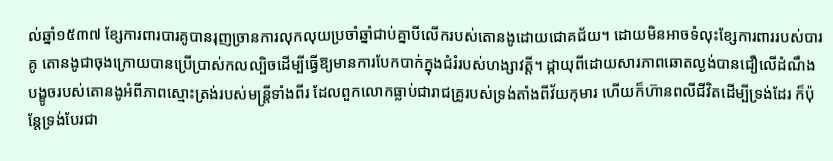ល់ឆ្នាំ១៥៣៧ ខ្សែការពារបារគូបានរុញច្រានការលុកលុយប្រចាំឆ្នាំជាប់គ្នាបីលើករបស់តោនងូដោយជោគជ័យ។ ដោយមិនអាចទំលុះខ្សែការពាររបស់បារគូ តោនងូជាចុងក្រោយបានប្រើប្រាស់កលល្បិចដើម្បីធ្វើឱ្យមានការបែកបាក់ក្នុងជំរំរបស់ហង្សាវត្តី។ ដ្កាយុពីដោយសារភាពឆោតល្ងង់បានជឿលើដំណឹងបង្ខូចរបស់តោនងូអំពីភាពស្មោះត្រង់របស់មន្ត្រីទាំងពីរ ដែលពួកលោកធ្លាប់ជារាជគ្រូរបស់ទ្រង់តាំងពីវ័យកុមារ ហើយក៏ហ៊ានពលីជីវិតដើម្បីទ្រង់ដែរ ក៏ប៉ុន្តែទ្រង់បែរជា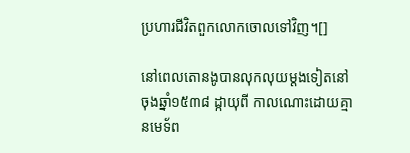ប្រហារជីវិតពួកលោកចោលទៅវិញ។[]

នៅពេលតោនងូបានលុកលុយម្ដងទៀតនៅចុងឆ្នាំ១៥៣៨ ដ្កាយុពី កាលណោះដោយគ្មានមេទ័ព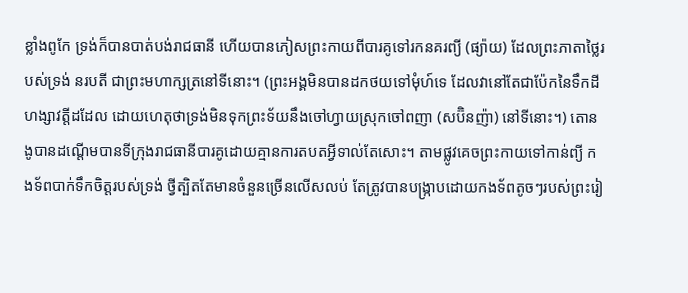ខ្លាំងពូកែ ទ្រង់ក៏បានបាត់បង់រាជធានី ហើយបានភៀសព្រះកាយពីបារគូទៅរកនគរព្យី (ផ្យ៉ាយ) ដែលព្រះភាតាថ្លៃរបស់ទ្រង់ នរបតី ជាព្រះមហាក្សត្រនៅទីនោះ។ (ព្រះអង្គមិនបានដកថយទៅមុំហ៍ទេ ដែលវានៅតែជាប៉ែកនៃទឹកដីហង្សាវត្តីដដែល ដោយហេតុថាទ្រង់មិនទុកព្រះទ័យនឹងចៅហ្វាយស្រុកចៅពញា (សប៊ិនញ៉ា) នៅទីនោះ។) តោនងូបានដណ្ដើមបានទីក្រុងរាជធានីបារគូដោយគ្មានការតបតអ្វីទាល់តែសោះ។ តាមផ្លូវគេចព្រះកាយទៅកាន់ព្យី កងទ័ពបាក់ទឹកចិត្តរបស់ទ្រង់ ថ្វីត្បិតតែមានចំនួនច្រើនលើសលប់ តែត្រូវបានបង្ក្រាបដោយកងទ័ពតូចៗរបស់ព្រះរៀ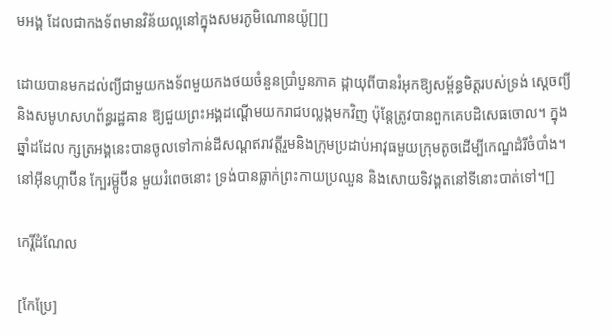មអង្គ ដែលជាកងទ័ពមានវិន័យល្អនៅក្នុងសមរភូមិណោនយ៉ូ[][]

ដោយបានមកដល់ព្យីជាមួយកងទ័ពមួយកងថយចំនួនប្រាំបួនភាគ ដ្កាយុពីបានរំអុកឱ្យសម្ព័ន្ធមិត្តរបស់ទ្រង់ ស្ដេចព្យី និងសមូហសហព័ន្ធរដ្ឋឝាន ឱ្យជួយព្រះអង្គដណ្ដើមយករាជបល្លង្កមកវិញ ប៉ុន្តែត្រូវបានពួកគេបដិសេធចោល។ ក្នុងឆ្នាំដដែល ក្សត្រអង្គនេះបានចូលទៅកាន់ដីសណ្ដឥរាវត្តីរួមនិងក្រុមប្រដាប់អាវុធមួយក្រុមតូចដើម្បីកេណ្ឌដំរីចំបាំង។ នៅអ៊ីនហ្កាប៊ីន ក្បែរម៊្អូប៊ីន មួយរំពេចនោះ ទ្រង់បានធ្លាក់ព្រះកាយប្រឈួន និងសោយទិវង្គតនៅទីនោះបាត់ទៅ។[]

កេរ្តិ៍ដំណែល

[កែប្រែ]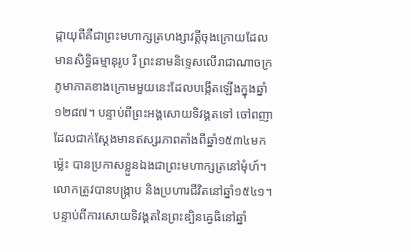ដ្កាយុពីគឺជាព្រះមហាក្សត្រហង្សាវត្តីចុងក្រោយដែលមានសិទ្ធិធម្មានុរូប រឺ ព្រះនាមនិទ្ទេសលើរាជាណាចក្រភូមាភាគខាងក្រោមមួយនេះដែលបង្កើតឡើងក្នុងឆ្នាំ១២៨៧។ បន្ទាប់ពីព្រះអង្គសោយទិវង្គតទៅ ចៅពញា ដែលជាក់ស្ដែងមានឥស្សរភាពតាំងពីឆ្នាំ១៥៣៤មកម៉្លេះ បានប្រកាសខ្លួនឯងជាព្រះមហាក្សត្រនៅមុំហ៍។ លោកត្រូវបានបង្ក្រាប និងប្រហារជីវិតនៅឆ្នាំ១៥៤១។ បន្ទាប់ពីការសោយទិវង្គតនៃព្រះឌ្បិនឝ្វេធិនៅឆ្នាំ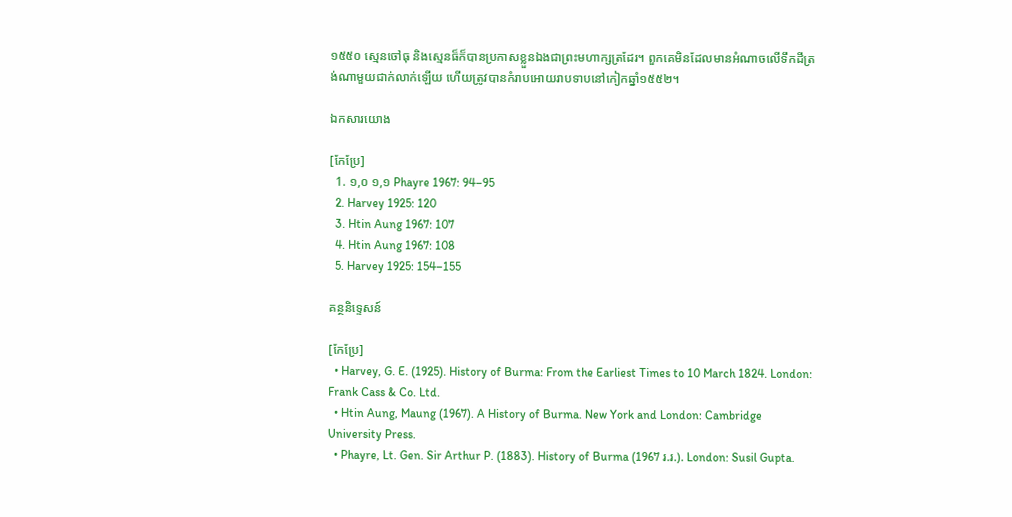១៥៥០ ស្មេនចៅធុ និងស្មេនធ៏ក៏បានប្រកាសខ្លួនឯងជាព្រះមហាក្សត្រដែរ។ ពួកគេមិនដែលមានអំណាចលើទឹកដីត្រង់ណាមួយជាក់លាក់ឡើយ ហើយត្រូវបានកំរាបអោយរាបទាបនៅកៀកឆ្នាំ១៥៥២។

ឯកសារយោង

[កែប្រែ]
  1. ១,០ ១,១ Phayre 1967: 94–95
  2. Harvey 1925: 120
  3. Htin Aung 1967: 107
  4. Htin Aung 1967: 108
  5. Harvey 1925: 154–155

គន្ថនិទ្ទេសន៍

[កែប្រែ]
  • Harvey, G. E. (1925). History of Burma: From the Earliest Times to 10 March 1824. London: Frank Cass & Co. Ltd.
  • Htin Aung, Maung (1967). A History of Burma. New York and London: Cambridge University Press.
  • Phayre, Lt. Gen. Sir Arthur P. (1883). History of Burma (1967 រ.រ.). London: Susil Gupta.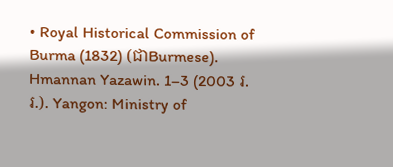• Royal Historical Commission of Burma (1832) (ជាBurmese). Hmannan Yazawin. 1–3 (2003 រ.រ.). Yangon: Ministry of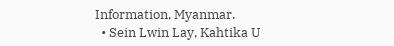Information, Myanmar.
  • Sein Lwin Lay, Kahtika U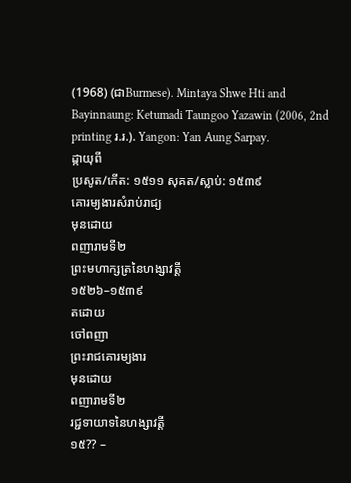(1968) (ជាBurmese). Mintaya Shwe Hti and Bayinnaung: Ketumadi Taungoo Yazawin (2006, 2nd printing រ.រ.). Yangon: Yan Aung Sarpay.
ដ្កាយុពី
ប្រសូត/កើត: ១៥១១ សុគត/ស្លាប់: ១៥៣៩
គោរម្យងារសំរាប់រាជ្យ
មុនដោយ
ពញារាមទី២
ព្រះមហាក្សត្រនៃហង្សាវត្តី
១៥២៦–១៥៣៩
តដោយ
ចៅពញា
ព្រះរាជគោរម្យងារ
មុនដោយ
ពញារាមទី២
រជ្ជទាយាទនៃហង្សាវត្តី
១៥?? –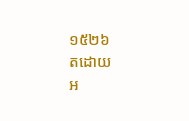១៥២៦
តដោយ
អ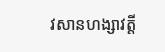វសានហង្សាវត្តី